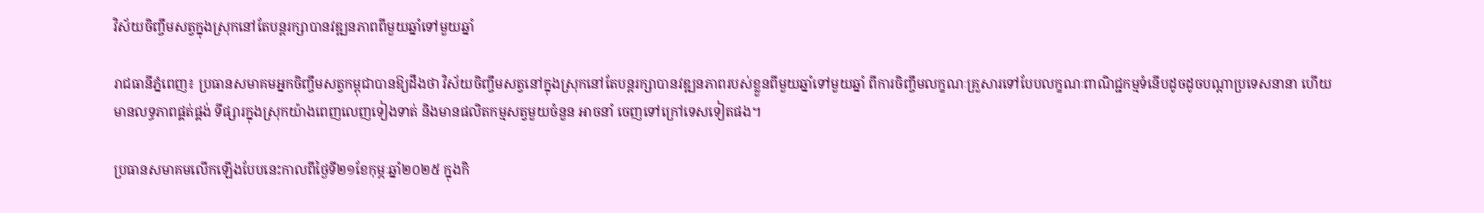វិស័យចិញ្ចឹមសត្វក្នុងស្រុកនៅតែបន្តរក្សាបានវឌ្ឍនភាពពីមួយឆ្នាំទៅមួយឆ្នាំ

រាជធានីភ្នំពេញ៖ ប្រធានសមាគមអ្នកចិញ្ចឹមសត្វកម្ពុជាបានឱ្យដឹងថា វិស័យចិញ្ចឹមសត្វនៅក្នុងស្រុកនៅតែបន្តរក្សាបានវឌ្ឍនភាពរបស់ខ្លួនពីមួយឆ្នាំទៅមួយឆ្នាំ ពីការចិញ្ចឹមលក្ខណៈគ្រួសារទៅបែបលក្ខណៈពាណិជ្ជកម្មទំនើបដូចដូចបណ្តាប្រទេសនានា ហើយមានលទ្ធភាពផ្គត់ផ្គង់ ទីផ្សារក្នុងស្រុកយ៉ាងពេញលេញទៀងទាត់ និងមានផលិតកម្មសត្វមួយចំនួន អាចនាំ ចេញទៅក្រៅទេសទៀតផង។

ប្រធានសមាគមលើកឡើងបែបនេះកាលពីថ្ងៃទី២១ខែកុម្ភៈឆ្នាំ២០២៥ ក្នុងកិ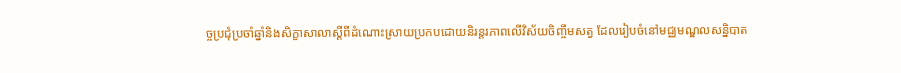ច្ចប្រជុំប្រចាំឆ្នាំនិងសិក្ខាសាលាស្តីពីដំណោះស្រាយប្រកបដោយនិរន្តរភាពលើវិស័យចិញ្ចឹមសត្វ ដែលរៀបចំនៅមជ្ឈមណ្ឌលសន្និបាត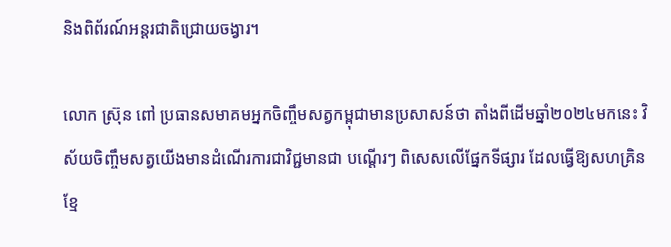និងពិព័រណ៍អន្តរជាតិជ្រោយចង្វារ។

លោក ស៊្រុន ពៅ ប្រធានសមាគមអ្នកចិញ្ចឹមសត្វកម្ពុជាមានប្រសាសន៍ថា តាំងពីដើមឆ្នាំ២០២៤មកនេះ វិស័យចិញ្ចឹមសត្វយើងមានដំណើរការជាវិជ្ជមានជា បណ្តើរៗ ពិសេសលើផ្នែកទីផ្សារ ដែលធ្វើឱ្យសហគ្រិនខ្មែ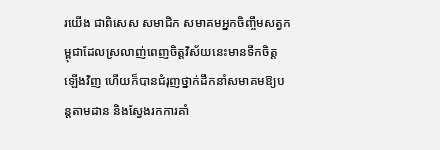រយើង ជាពិសេស សមាជិក សមាគមអ្នកចិញ្ចឹមសត្វកម្ពុជាដែលស្រលាញ់ពេញចិត្តវិស័យនេះមានទឹកចិត្តឡើងវិញ ហើយក៏បានជំរុញថ្នាក់ដឹកនាំសមាគមឱ្យបន្តតាមដាន និងស្វែងរកការគាំ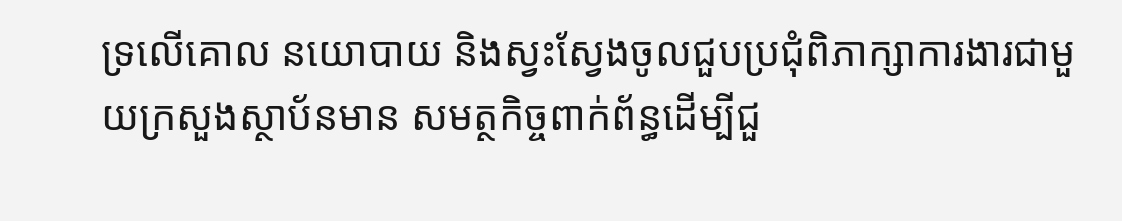ទ្រលើគោល នយោបាយ និងស្វះស្វែងចូលជួបប្រជុំពិភាក្សាការងារជាមួយក្រសួងស្ថាប័នមាន សមត្ថកិច្ចពាក់ព័ន្ធដើម្បីជួ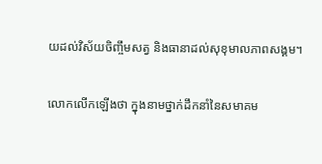យដល់វិស័យចិញ្ចឹមសត្វ និងធានាដល់សុខុមាលភាពសង្គម។

លោកលើកឡើងថា ក្នុងនាមថ្នាក់ដឹកនាំនៃសមាគម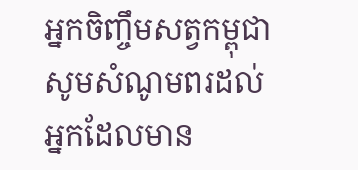អ្នកចិញ្ចឹមសត្វកម្ពុជាសូមសំណូមពរដល់ អ្នកដែលមាន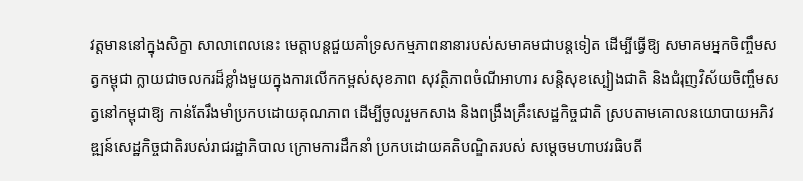វត្តមាននៅក្នុងសិក្ខា សាលាពេលនេះ មេត្តាបន្តជួយគាំទ្រសកម្មភាពនានារបស់សមាគមជាបន្តទៀត ដើម្បីធ្វើឱ្យ សមាគមអ្នកចិញ្ចឹមសត្វកម្ពុជា ក្លាយជាចលករដ៏ខ្លាំងមួយក្នុងការលើកកម្ពស់សុខភាព សុវត្ថិភាពចំណីអាហារ សន្តិសុខស្បៀងជាតិ និងជំរុញវិស័យចិញ្ចឹមសត្វនៅកម្ពុជាឱ្យ កាន់តែរឹងមាំប្រកបដោយគុណភាព ដើម្បីចូលរួមកសាង និងពង្រឹងគ្រឹះសេដ្ឋកិច្ចជាតិ ស្របតាមគោលនយោបាយអភិវឌ្ឍន៍សេដ្ឋកិច្ចជាតិរបស់រាជរដ្ឋាភិបាល ក្រោមការដឹកនាំ ប្រកបដោយគតិបណ្ឌិតរបស់ សម្តេចមហាបវរធិបតី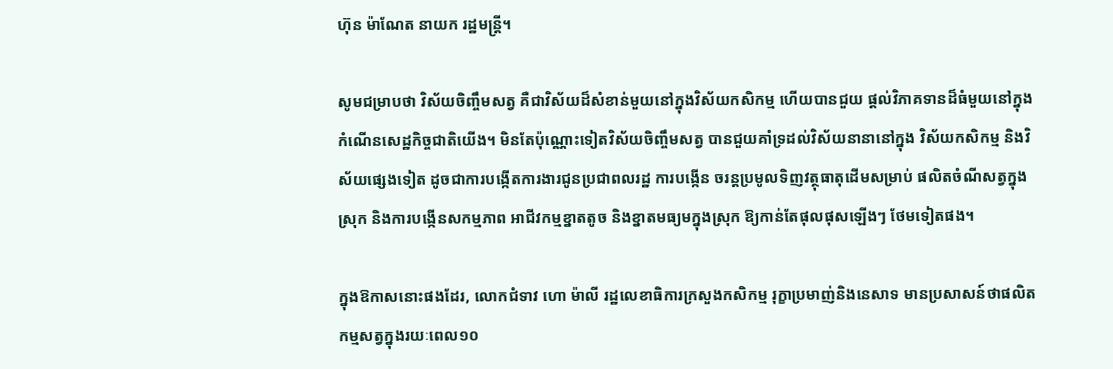ហ៊ុន ម៉ាណែត នាយក រដ្ឋមន្ត្រី។

សូមជម្រាបថា វិស័យចិញ្ចឹមសត្វ គឺជាវិស័យដ៏សំខាន់មួយនៅក្នុងវិស័យកសិកម្ម ហើយបានជួយ ផ្តល់វិភាគទានដ៏ធំមួយនៅក្នុងកំណើនសេដ្ឋកិច្ចជាតិយើង។ មិនតែប៉ុណ្ណោះទៀតវិស័យចិញ្ចឹមសត្វ បានជួយគាំទ្រដល់វិស័យនានានៅក្នុង វិស័យកសិកម្ម និងវិស័យផ្សេងទៀត ដូចជាការបង្កើតការងារជូនប្រជាពលរដ្ឋ ការបង្កើន ចរន្តប្រមូលទិញវត្ថុធាតុដើមសម្រាប់ ផលិតចំណីសត្វក្នុងស្រុក និងការបង្កើនសកម្មភាព អាជីវកម្មខ្នាតតូច និងខ្នាតមធ្យមក្នុងស្រុក ឱ្យកាន់តែផុលផុសឡើងៗ ថែមទៀតផង។

ក្នុងឱកាសនោះផងដែរ, លោកជំទាវ ហោ ម៉ាលី រដ្ឋលេខាធិការក្រសួងកសិកម្ម រុក្ខាប្រមាញ់និងនេសាទ មានប្រសាសន៍ថាផលិតកម្មសត្វក្នុងរយៈពេល១០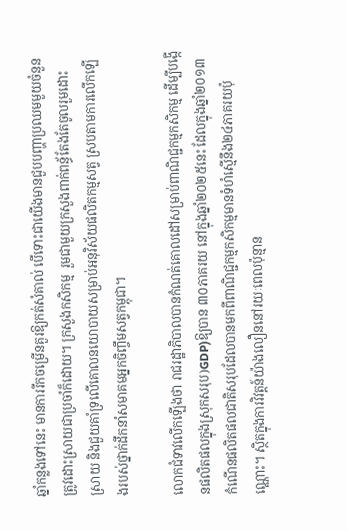ឆ្នាំកន្លងទៅនេះ មានការរីកចម្រើនគួរឱ្យកត់សំគាល់ បើទោះជាយើងមានជួបបញ្ហាប្រឈមមួយចំនួនត្រូវដោះស្រាយជាប្រចាំក៏ដោយ។ ក្រសួងកសិកម្ម  រួមជាមួយក្រសួងពាក់ពន្ធ័តែងតែចូលរួមដោះស្រាយ និងជួយគាំទ្រលើគោលនយោបាយសម្រាប់អនុវិស័យផលិតកម្មសត្វ ស្របតាមការលើកឡើងរបស់ថ្នាក់ដឹកនាំសមាគមអ្នកចិញ្ចឹមសត្វកម្ពុជា។

លោកជំទាវលើកឡើងថា រាជរដ្ឋាភិបាលបានកំណត់គោលដៅសម្រាប់ពាណិជ្ជកម្មកសិកម្ម ដើម្បីបង្កើនផលិតផលក្នុងស្រុកសរុប)GDP)ឱ្យបាន ៣០ភាគរយ នៅក្នុងឆ្នាំ២០២៥នេះ ដែលក្នុងឆ្នាំ២០១៣ កំណើនផលិតផលជាតិសរុបដែលបានមកពីពាណិជ្ជកម្មកសិកម្មមានទំហំស្មើនឹង២៤ភាគរយប៉ុណ្ណោះ។ ស្ថិតក្នុងការវិវត្តន៍យ៉ាងលឿននៅរយៈពេលប៉ុន្មាន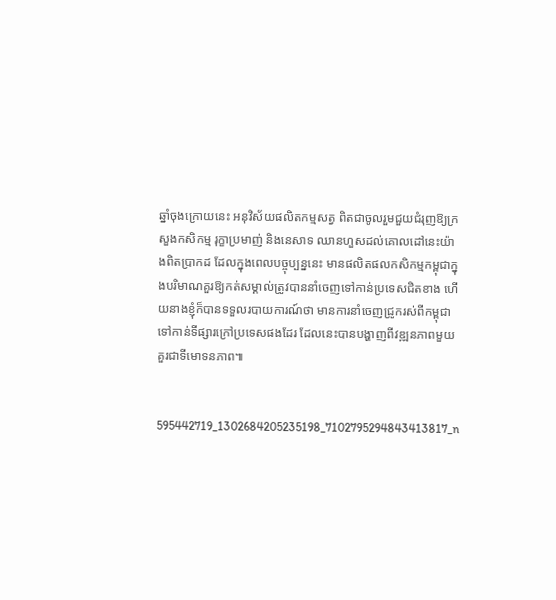ឆ្នាំចុងក្រោយនេះ អនុវិស័យផលិតកម្មសត្វ ពិតជាចូលរួមជួយជំរុញឱ្យក្រសួងកសិកម្ម រុក្ខាប្រមាញ់ និងនេសាទ ឈានហួសដល់គោលដៅនេះយ៉ាងពិតប្រាកដ ដែលក្នុងពេលបច្ចុប្បន្ននេះ មានផលិតផលកសិកម្មកម្ពុជាក្នុងបរិមាណគួរឱ្យកត់សម្គាល់ត្រូវបាននាំចេញទៅកាន់ប្រទេសជិតខាង ហើយនាងខ្ញុំក៏បានទទួលរបាយការណ៍ថា មានការនាំចេញជ្រូករស់ពីកម្ពុជាទៅកាន់ទីផ្សារក្រៅប្រទេសផងដែរ ដែលនេះបានបង្ហាញពីវឌ្ឍនភាពមួយគួរជាទីមោទនភាព៕


595442719_1302684205235198_7102795294843413817_n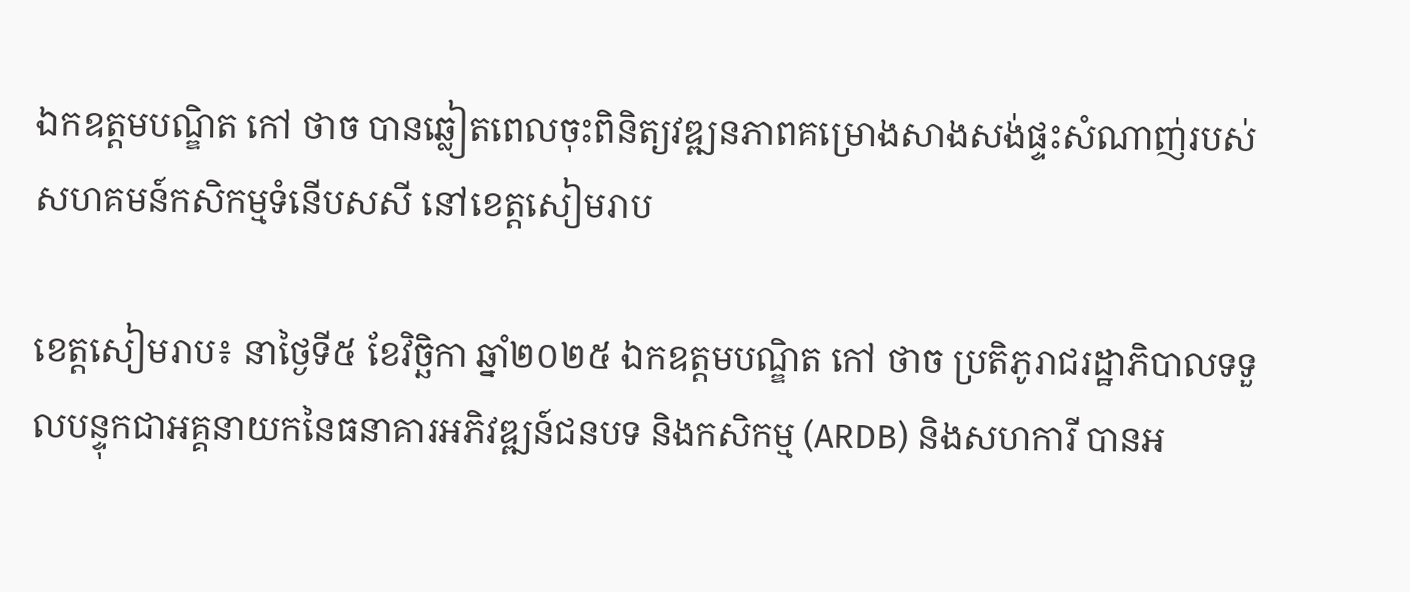ឯកឧត្តមបណ្ឌិត កៅ ថាច បានឆ្លៀតពេលចុះពិនិត្យវឌ្ឍនភាពគម្រោងសាងសង់ផ្ទះសំណាញ់របស់សហគមន៍កសិកម្មទំនើបសសី នៅខេត្តសៀមរាប

ខេត្តសៀមរាប៖ នាថ្ងៃទី៥ ខែវិច្ឆិកា ឆ្នាំ២០២៥ ឯកឧត្តមបណ្ឌិត កៅ ថាច ប្រតិភូរាជរដ្ឋាភិបាលទទួលបន្ទុកជាអគ្គនាយកនៃធនាគារអភិវឌ្ឍន៍ជនបទ និងកសិកម្ម (ARDB) និងសហការី បានអ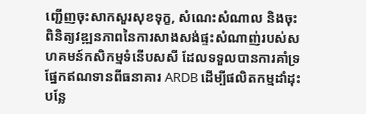ញ្ជើញចុះសាកសួរសុខទុក្ខ, សំណេះសំណាល និងចុះពិនិត្យវឌ្ឍនភាពនៃការសាងសង់ផ្ទះសំណាញ់របស់សហគមន៍កសិកម្មទំនើបសសី ដែលទទួលបានការគាំទ្រផ្នែកឥណទានពីធនាគារ ARDB ដើម្បីផលិតកម្មដាំដុះបន្លែ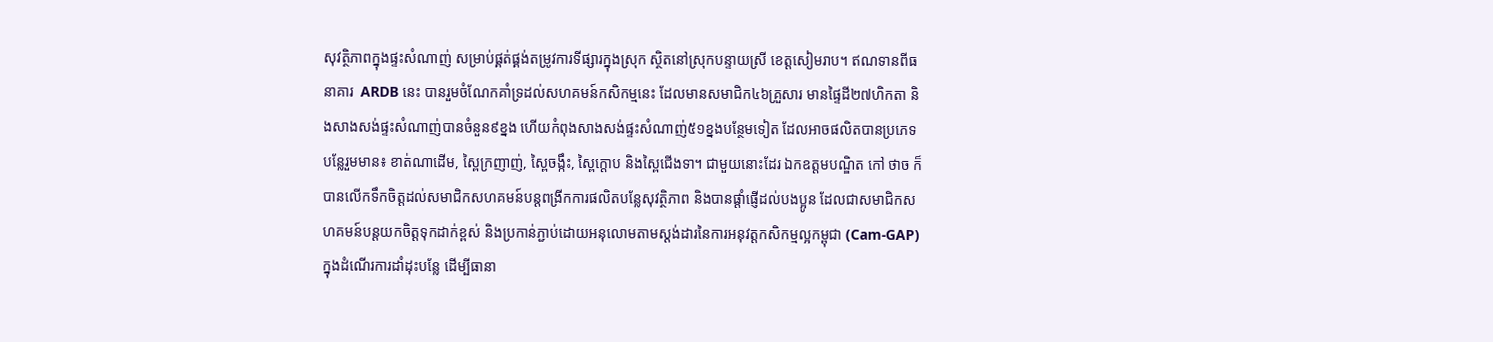សុវត្ថិភាពក្នុងផ្ទះសំណាញ់ សម្រាប់ផ្គត់ផ្គង់តម្រូវការទីផ្សារក្នុងស្រុក ស្ថិតនៅស្រុកបន្ទាយស្រី ខេត្តសៀមរាប។ ឥណទានពីធនាគារ  ARDB នេះ បានរួមចំណែកគាំទ្រដល់សហគមន៍កសិកម្មនេះ ដែលមានសមាជិក៤៦គ្រួសារ មានផ្ទៃដី២៧ហិកតា និងសាងសង់ផ្ទះសំណាញ់បានចំនួន៩ខ្នង ហើយកំពុងសាងសង់ផ្ទះសំណាញ់៥១ខ្នងបន្ថែមទៀត ដែលអាចផលិតបានប្រភេទបន្លែរួមមាន៖ ខាត់ណាដើម, ស្ពៃក្រញាញ់, ស្ពៃចង្កឹះ, ស្ពៃក្តោប និងស្ពៃជើងទា។ ជាមួយនោះដែរ ឯកឧត្តមបណ្ឌិត កៅ ថាច ក៏បានលើកទឹកចិត្តដល់សមាជិកសហគមន៍បន្តពង្រីកការផលិតបន្លែសុវត្ថិភាព និងបានផ្តាំផ្ញើដល់បងប្អូន ដែលជាសមាជិកសហគមន៍បន្តយកចិត្តទុកដាក់ខ្ពស់ និងប្រកាន់ភ្ជាប់ដោយអនុលោមតាមស្តង់ដារនៃការអនុវត្តកសិកម្មល្អកម្ពុជា (Cam-GAP) ក្នុងដំណើរការដាំដុះបន្លែ ដើម្បីធានា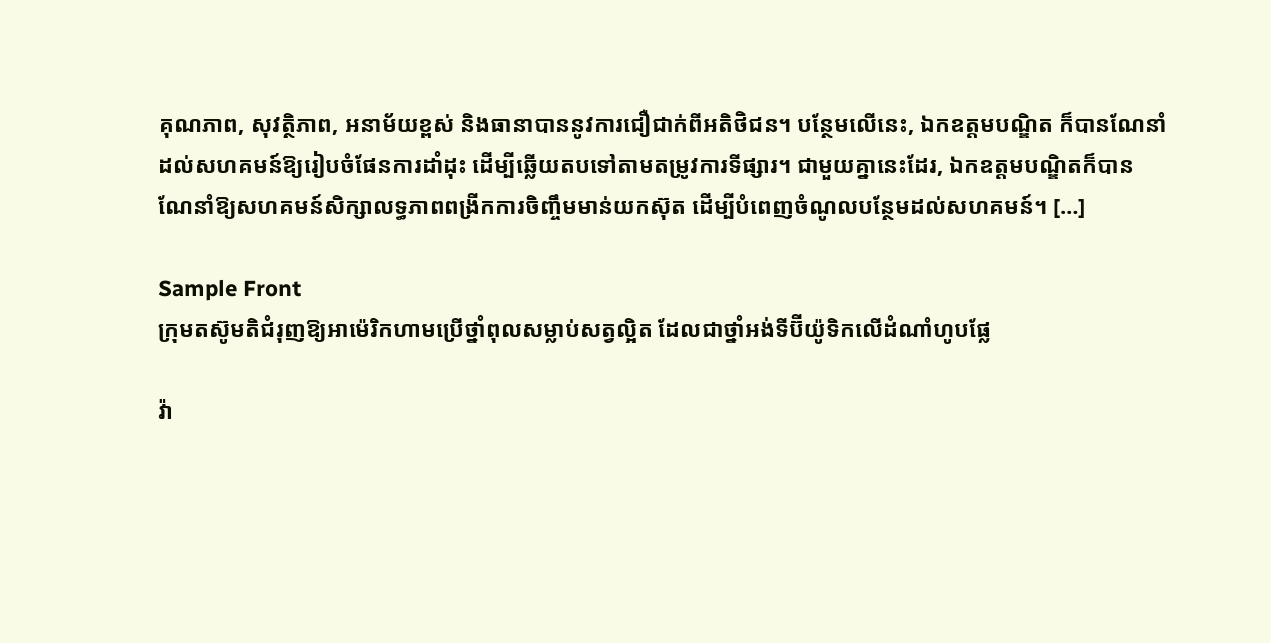គុណភាព, សុវត្ថិភាព, អនាម័យខ្ពស់ និងធានាបាននូវការជឿជាក់ពីអតិថិជន។ បន្ថែមលើនេះ, ឯកឧត្តមបណ្ឌិត ក៏បានណែនាំដល់សហគមន៍ឱ្យរៀបចំផែនការដាំដុះ ដើម្បីឆ្លើយតបទៅតាមតម្រូវការទីផ្សារ។ ជាមួយគ្នានេះដែរ, ឯកឧត្តមបណ្ឌិតក៏បានណែនាំឱ្យសហគមន៍សិក្សាលទ្ធភាពពង្រីកការចិញ្ចឹមមាន់យកស៊ុត ដើម្បីបំពេញចំណូលបន្ថែមដល់សហគមន៍។ […]

Sample Front
ក្រុមតស៊ូមតិជំរុញឱ្យអាម៉េរិកហាមប្រើថ្នាំពុលសម្លាប់សត្វល្អិត ដែលជាថ្នាំអង់ទីប៊ីយ៉ូទិកលើដំណាំហូបផ្លែ

វ៉ា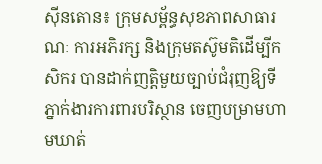ស៊ីនតោន៖ ក្រុមសម្ព័ន្ធសុខភាពសាធារណៈ ការអភិរក្ស និងក្រុមតស៊ូមតិដើម្បីកសិករ បានដាក់ញត្តិមួយច្បាប់ជំរុញឱ្យទីភ្នាក់ងារការពារបរិស្ថាន ចេញបម្រាមហាមឃាត់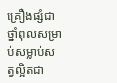គ្រឿងផ្សំជាថ្នាំពុលសម្រាប់សម្លាប់សត្វល្អិតជា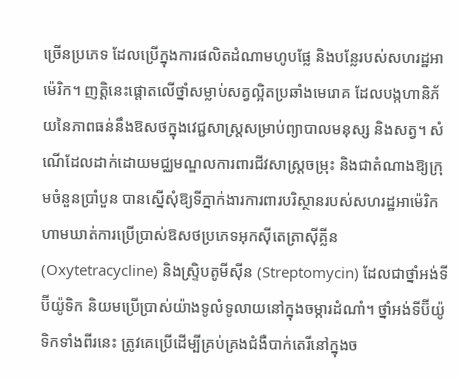ច្រើនប្រភេទ ដែលប្រើក្នុងការផលិតដំណាមហូបផ្លែ និងបន្លែរបស់សហរដ្ឋអាម៉េរិក។ ញត្តិនេះផ្តោតលើថ្នាំសម្លាប់សត្វល្អិតប្រឆាំងមេរោគ ដែលបង្កហានិភ័យនៃភាពធន់នឹងឱសថក្នុងវេជ្ជសាស្ត្រសម្រាប់ព្យាបាលមនុស្ស និងសត្វ។ សំណើដែលដាក់ដោយមជ្ឈមណ្ឌលការពារជីវសាស្រ្តចម្រុះ និងជាតំណាងឱ្យក្រុមចំនួនប្រាំបួន បានស្នើសុំឱ្យទីភ្នាក់ងារការពារបរិស្ថានរបស់សហរដ្ឋអាម៉េរិក ហាមឃាត់ការប្រើប្រាស់ឱសថប្រភេទអុកស៊ីតេត្រាស៊ីគ្លីន (Oxytetracycline) និងស្ទ្រិបតូមីស៊ីន (Streptomycin) ដែលជាថ្នាំអង់ទីប៊ីយ៉ូទិក និយមប្រើប្រាស់យ៉ាងទូលំទូលាយនៅក្នុងចម្ការដំណាំ។ ថ្នាំអង់ទីប៊ីយ៉ូទិកទាំងពីរនេះ ត្រូវគេប្រើដើម្បីគ្រប់គ្រងជំងឺបាក់តេរីនៅក្នុងច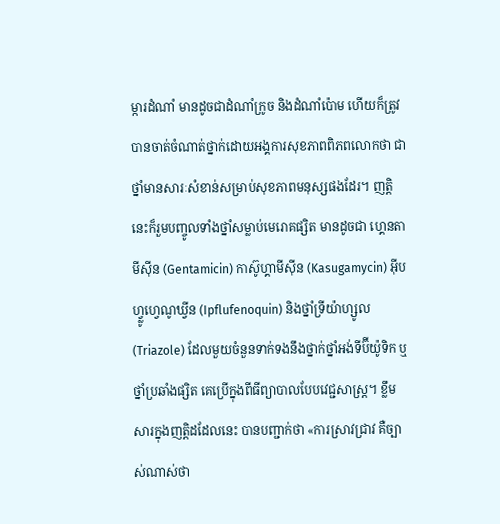ម្ការដំណាំ មានដូចជាដំណាំក្រូច និងដំណាំប៉ោម ហើយក៏ត្រូវបានចាត់ចំណាត់ថ្នាក់ដោយអង្គការសុខភាពពិភពលោកថា ជាថ្នាំមានសារៈសំខាន់សម្រាប់សុខភាពមនុស្សផងដែរ។ ញត្តិនេះក៏រួមបញ្ចូលទាំងថ្នាំសម្លាប់មេរោគផ្សិត មានដូចជា ហ្គេនតាមីស៊ីន (Gentamicin) កាស៊ូហ្គាមីស៊ីន (Kasugamycin) អ៊ីបហ្វ្លូហ្វេណូឃ្វីន (Ipflufenoquin) និងថ្នាំទ្រីយ៉ាហ្សូល (Triazole) ដែលមួយចំនួនទាក់ទងនឹងថ្នាក់ថ្នាំអង់ទីប៊ីយ៉ូទិក ឬថ្នាំប្រឆាំងផ្សិត គេប្រើក្នុងពីធីព្យាបាលបែបវេជ្ជសាស្ត្រ។ ខ្លឹមសារក្នុងញត្តិដដែលនេះ បានបញ្ជាក់ថា «ការស្រាវជ្រាវ គឺច្បាស់ណាស់ថា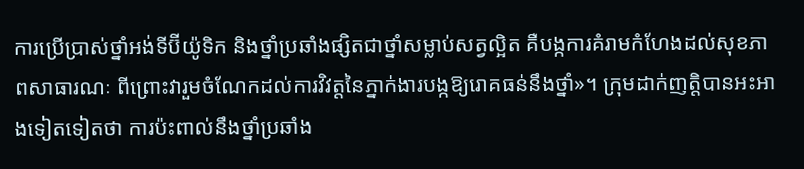ការប្រើប្រាស់ថ្នាំអង់ទីប៊ីយ៉ូទិក និងថ្នាំប្រឆាំងផ្សិតជាថ្នាំសម្លាប់សត្វល្អិត គឺបង្កការគំរាមកំហែងដល់សុខភាពសាធារណៈ ពីព្រោះវារួមចំណែកដល់ការវិវត្តនៃភ្នាក់ងារបង្កឱ្យរោគធន់នឹងថ្នាំ»។ ក្រុមដាក់ញត្តិបានអះអាងទៀតទៀតថា ការប៉ះពាល់នឹងថ្នាំប្រឆាំង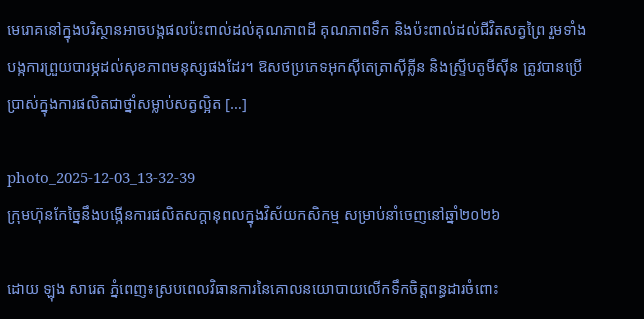មេរោគនៅក្នុងបរិស្ថានអាចបង្កផលប៉ះពាល់ដល់គុណភាពដី គុណភាពទឹក និងប៉ះពាល់ដល់ជីវិតសត្វព្រៃ រួមទាំងបង្កការព្រួយបារម្ភដល់សុខភាពមនុស្សផងដែរ។ ឱសថប្រភេទអុកស៊ីតេត្រាស៊ីគ្លីន និងស្ទ្រីបតូមីស៊ីន ត្រូវបានប្រើប្រាស់ក្នុងការផលិតជាថ្នាំសម្លាប់សត្វល្អិត […]

photo_2025-12-03_13-32-39
ក្រុមហ៊ុនកែច្នៃនឹងបង្កើនការផលិតសក្តានុពលក្នុងវិស័យកសិកម្ម សម្រាប់នាំចេញនៅឆ្នាំ២០២៦

ដោយ ឡុង សារេត ភ្នំពេញ៖ស្របពេលវិធានការនៃគោលនយោបាយលើកទឹកចិត្តពន្ធដារចំពោះ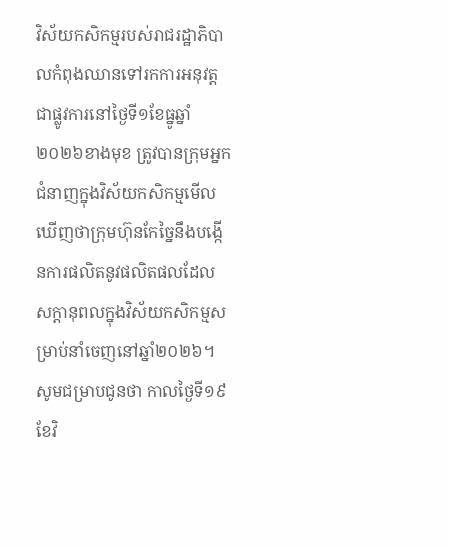វិស័យកសិកម្មរបស់រាជរដ្ឋាភិបាលកំពុងឈានទៅរកការអនុវត្តជាផ្លូវការនៅថ្ងៃទី១ខែធ្នូឆ្នាំ២០២៦ខាងមុខ ត្រូវបានក្រុមអ្នកជំនាញក្នុងវិស័យកសិកម្មមើលឃើញថាក្រុមហ៊ុនកែច្នៃនឹងបង្កើនការផលិតនូវផលិតផលដែលសក្តានុពលក្នុងវិស័យកសិកម្មសម្រាប់នាំចេញនៅឆ្នាំ២០២៦។ សូមជម្រាបជូនថា កាលថ្ងៃទី១៩ ខែវិ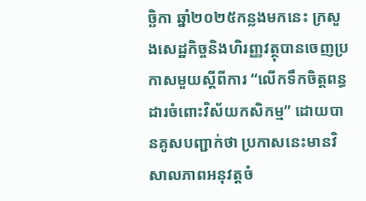ច្ឆិកា ឆ្នាំ២០២៥កន្លងមកនេះ ក្រសួងសេដ្ឋកិច្ចនិងហិរញ្ញវត្ថុបានចេញប្រកាសមួយស្តីពីការ “លើកទឹកចិត្តពន្ធដារចំពោះវិស័យកសិកម្ម” ដោយបានគូសបញ្ជាក់ថា ប្រកាសនេះមានវិសាលភាពអនុវត្តចំ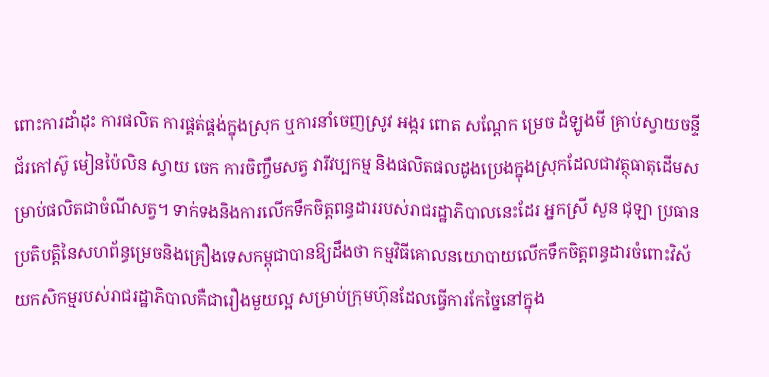ពោះការដាំដុះ ការផលិត ការផ្គត់ផ្គង់ក្នុងស្រុក ឬការនាំចេញស្រូវ អង្ករ ពោត សណ្តែក ម្រេច ដំឡូងមី គ្រាប់ស្វាយចន្ទី ជ័រកៅស៊ូ មៀនប៉ៃលិន ស្វាយ ចេក ការចិញ្ចឹមសត្វ វារីវប្បកម្ម និងផលិតផលដូងប្រេងក្នុងស្រុកដែលជាវត្ថុធាតុដើមសម្រាប់ផលិតជាចំណីសត្វ។ ទាក់ទងនិងការលើកទឹកចិត្តពន្ធដាររបស់រាជរដ្ឋាភិបាលនេះដែរ អ្នកស្រី សួន ជុឡា ប្រធានប្រតិបត្តិនៃសហព័ន្ធម្រេចនិងគ្រឿងទេសកម្ពុជាបានឱ្យដឹងថា កម្មវិធីគោលនយោបាយលើកទឹកចិត្តពន្ធដារចំពោះវិស័យកសិកម្មរបស់រាជរដ្ឋាភិបាលគឺជារឿងមួយល្អ សម្រាប់ក្រុមហ៊ុនដែលធ្វើការកែច្នៃនៅក្នុង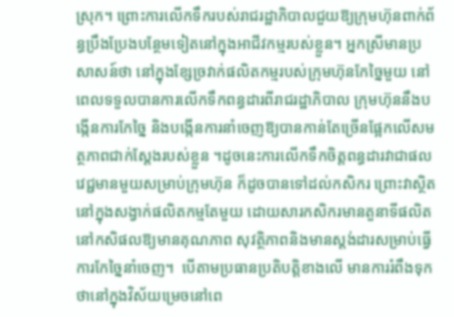ស្រុក។ ព្រោះការលើកទឹករបស់រាជរដ្ឋាភិបាលជួយឱ្យក្រុមហ៊ុនពាក់ព័ន្ធប្រឹងប្រែងបន្ថែមទៀតនៅក្នុងអាជីវកម្មរបស់ខ្លួន។ អ្នកស្រីមានប្រសាសន៍ថា នៅក្នុងខ្សែច្រវាក់ផលិតកម្មរបស់ក្រុមហ៊ុនកែច្នៃមួយ នៅពេលទទួលបានការលើកទឹកពន្ធដារពីរាជរដ្ឋាភិបាល ក្រុមហ៊ុននឹងបង្កើនការកែច្នៃ និងបង្កើនការនាំចេញឱ្យបានកាន់តែច្រើនផ្អែកលើសមត្ថភាពជាក់ស្តែងរបស់ខ្លួន ។ដូចនេះការលើកទឹកចិត្តពន្ធដារវាជាផលវេជ្ជមានមួយសម្រាប់ក្រុមហ៊ុន ក៏ដូចបានទៅដល់កសិករ ព្រោះវាស្ថិតនៅក្នុងសង្វាក់ផលិតកម្មតែមួយ ដោយសារកសិករមានតួនាទីផលិតនៅកសិផលឱ្យមានគុណភាព សុវត្ថិភាពនិងមានស្តង់ដារសម្រាប់ធ្វើការកែច្នៃនាំចេញ។  បើតាមប្រធានប្រតិបត្តិខាងលើ មានការរំពឹងទុកថានៅក្នុងវិស័យម្រេចនៅពេ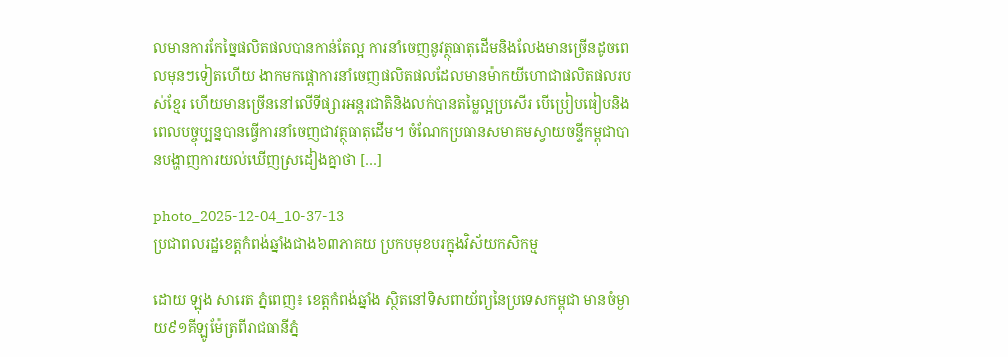លមានការកែច្នៃផលិតផលបានកាន់តែល្អ ការនាំចេញនូវត្ថុធាតុដើមនិងលែងមានច្រើនដូចពេលមុនៗទៀតហើយ ងាកមកផ្តោការនាំចេញផលិតផលដែលមានម៉ាកយីហោជាផលិតផលរបស់ខ្មែរ ហើយមានច្រើននៅលើទីផ្សារអន្តរជាតិនិងលក់បានតម្លៃល្អប្រសើរ បើប្រៀបធៀបនិងពេលបច្ចុប្បន្នបានធ្វើការនាំចេញជាវត្ថុធាតុដើម។ ចំណែកប្រធានសមាគមស្វាយចន្ទីកម្ពុជាបានបង្ហាញការយល់ឃើញស្រដៀងគ្នាថា […]

photo_2025-12-04_10-37-13
ប្រជាពលរដ្ឋខេត្តកំពង់ឆ្នាំងជាង៦៣ភាគយ ប្រកបមុខបរក្នុងវិស័យកសិកម្ម

ដោយ ឡុង សារេត ភ្នំពេញ៖ ខេត្តកំពង់ឆ្នាំង ស្ថិតនៅទិសពាយ័ព្យនៃប្រទេសកម្ពុជា មានចំម្ងាយ៩១គីឡូម៉ែត្រពីរាជធានីភ្នំ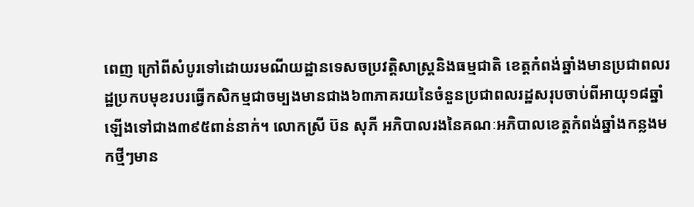ពេញ ក្រៅពីសំបូរទៅដោយរមណីយដ្ឋានទេសចប្រវត្តិសាស្ត្រនិងធម្មជាតិ ខេត្តកំពង់ឆ្នាំងមានប្រជាពលរដ្ឋប្រកបមុខរបរធ្វើកសិកម្មជាចម្បងមានជាង៦៣ភាគរយនៃចំនួនប្រជាពលរដ្ឋសរុបចាប់ពីអាយុ១៨ឆ្នាំឡើងទៅជាង៣៩៥ពាន់នាក់។ លោកស្រី ប៊ន សុភី អភិបាលរងនៃគណៈអភិបាលខេត្តកំពង់ឆ្នាំងកន្លងមកថ្មីៗមាន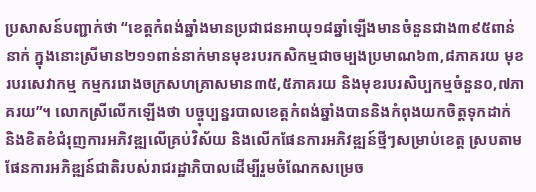ប្រសាសន៍បញ្ជាក់ថា “ខេត្តកំពង់ឆ្នាំងមានប្រជាជនអាយុ១៨ឆ្នាំឡើងមានចំនួនជាង៣៩៥ពាន់នាក់ ក្នុងនោះស្រីមាន២១១ពាន់នាក់មានមុខរបរកសិកម្មជាចម្បងប្រមាណ៦៣,៨ភាគរយ មុខរបរសេវាកម្ម កម្មកររោងចក្រសហគ្រាសមាន៣៥,៥ភាគរយ និងមុខរបរសិប្បកម្មចំនួន០,៧ភាគរយ”។ លោកស្រីលើកឡើងថា បច្ចុប្បន្នរបាលខេត្តកំពង់ឆ្នាំងបាននិងកំពុងយកចិត្តទុកដាក់ និងខិតខំជំរុញការអភិវឌ្ឍលើគ្រប់វិស័យ និងលើកផែនការអភិវឌ្ឍន៍ថ្មីៗសម្រាប់ខេត្ត ស្របតាមផែនការអភិឌ្ឍន៍ជាតិរបស់រាជរដ្ឋាភិបាលដើម្បីរួមចំណែកសម្រេច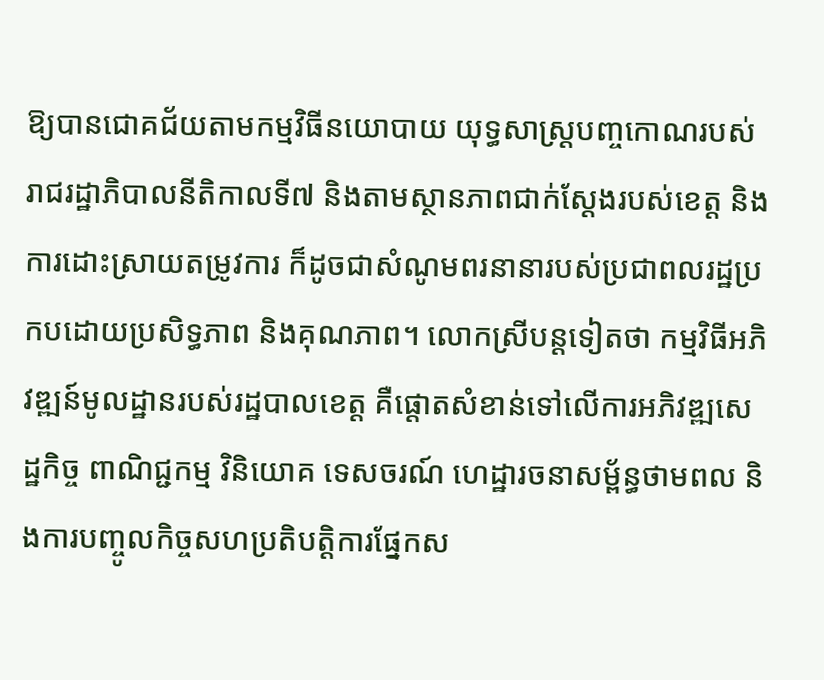ឱ្យបានជោគជ័យតាមកម្មវិធីនយោបាយ យុទ្ធសាស្ត្របញ្ចកោណរបស់រាជរដ្ឋាភិបាលនីតិកាលទី៧ និងតាមស្ថានភាពជាក់ស្តែងរបស់ខេត្ត និងការដោះស្រាយតម្រូវការ ក៏ដូចជាសំណូមពរនានារបស់ប្រជាពលរដ្ឋប្រកបដោយប្រសិទ្ធភាព និងគុណភាព។ លោកស្រីបន្តទៀតថា កម្មវិធីអភិវឌ្ឍន៍មូលដ្ឋានរបស់រដ្ឋបាលខេត្ត គឺផ្តោតសំខាន់ទៅលើការអភិវឌ្ឍសេដ្ឋកិច្ច ពាណិជ្ជកម្ម វិនិយោគ ទេសចរណ៍ ហេដ្ឋារចនាសម្ព័ន្ធថាមពល និងការបញ្ចូលកិច្ចសហប្រតិបត្តិការផ្នែកស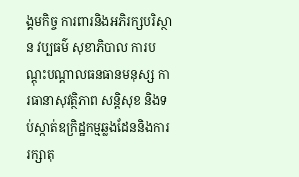ង្គមកិច្ច ការពារនិងអភិរក្សបរិស្ថាន វប្បធម៌ សុខាភិបាល ការបណ្តុះបណ្តាលធនធានមនុស្ស ការធានាសុវត្ថិភាព សន្តិសុខ និងទប់ស្កាត់ឧក្រិដ្ឋកម្មឆ្លងដែននិងការរក្សាតុ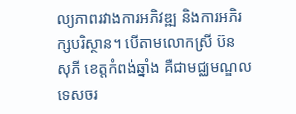ល្យភាពរវាងការអភិវឌ្ឍ និងការអភិរក្សបរិស្ថាន។ បើតាមលោកស្រី ប៊ន សុភី ខេត្តកំពង់ឆ្នាំង គឺជាមជ្ឈមណ្ឌលទេសចរ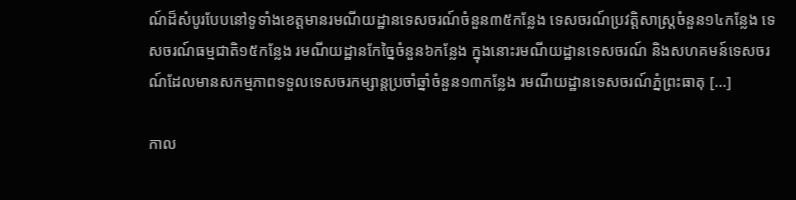ណ៍ដ៏សំបូរបែបនៅទូទាំងខេត្តមានរមណីយដ្ឋានទេសចរណ៍ចំនួន៣៥កន្លែង ទេសចរណ៍ប្រវត្តិសាស្ត្រចំនួន១៤កន្លែង ទេសចរណ៍ធម្មជាតិ១៥កន្លែង រមណីយដ្ឋានកែច្នៃចំនួន៦កន្លែង ក្នុងនោះរមណីយដ្ឋានទេសចរណ៍ និងសហគមន៍ទេសចរណ៍ដែលមានសកម្មភាពទទួលទេសចរកម្សាន្តប្រចាំឆ្នាំចំនួន១៣កន្លែង រមណីយដ្ឋានទេសចរណ៍ភ្នំព្រះធាតុ […]

កាល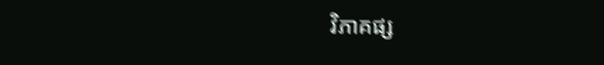វិភាគផ្ស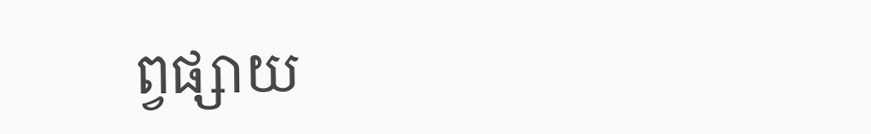ព្វផ្សាយ